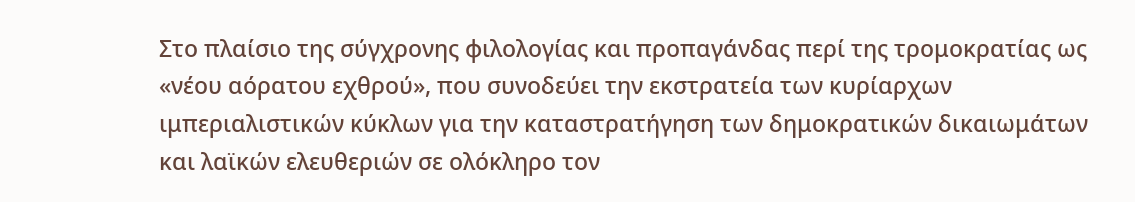Στο πλαίσιο της σύγχρονης φιλολογίας και προπαγάνδας περί της τρομοκρατίας ως «νέου αόρατου εχθρού», που συνοδεύει την εκστρατεία των κυρίαρχων ιμπεριαλιστικών κύκλων για την καταστρατήγηση των δημοκρατικών δικαιωμάτων και λαϊκών ελευθεριών σε ολόκληρο τον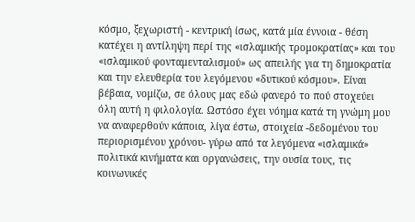κόσμο, ξεχωριστή - κεντρική ίσως, κατά μία έννοια - θέση κατέχει η αντίληψη περί της «ισλαμικής τρομοκρατίας» και του «ισλαμικού φονταμενταλισμού» ως απειλής για τη δημοκρατία και την ελευθερία του λεγόμενου «δυτικού κόσμου». Είναι βέβαια, νομίζω, σε όλους μας εδώ φανερό το πού στοχεύει όλη αυτή η φιλολογία. Ωστόσο έχει νόημα κατά τη γνώμη μου να αναφερθούν κάποια, λίγα έστω, στοιχεία -δεδομένου του περιορισμένου χρόνου- γύρω από τα λεγόμενα «ισλαμικά» πολιτικά κινήματα και οργανώσεις, την ουσία τους, τις κοινωνικές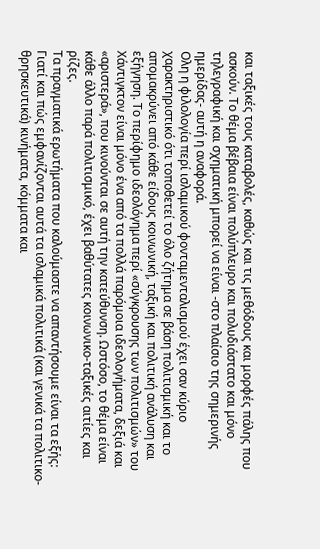και ταξικές τους καταβολές, καθώς και τις μεθόδους και μορφές πάλης που ασκούν. Το θέμα βέβαια είναι πολύπλευρο και πολυδιάστατο και μόνο τηλεγραφική και σχηματική μπορεί να είναι -στο πλαίσιο της σημερινής ημερίδας- αυτή η αναφορά.
Ολη η φιλολογία περί ισλαμικού φονταμενταλισμού έχει σαν κύριο χαρακτηριστικό ότι τοποθετεί το όλο ζήτημα σε βάση πολιτισμική και το απομακρύνει από κάθε είδους κοινωνική, ταξική και πολιτική ανάλυση και εξήγηση. Το περίφημο ιδεολόγημα περί «σύγκρουσης των πολιτισμών» του Χάντιγκτον είναι μόνο ένα από τα πολλά παρόμοια ιδεολογήματα, δεξιά και «αριστερά», που κινούνται σε αυτή την κατεύθυνση. Ωστόσο, το θέμα είναι κάθε άλλο παρά πολιτισμικό, έχει βαθύτατες κοινωνικο-ταξικές αιτίες και ρίζες.
Τα πραγματικά ερωτήματα που καλούμαστε να απαντήσουμε είναι τα εξής: Γιατί και πώς εμφανίζονται αυτά τα ισλαμικά πολιτικά (και γενικά τα πολιτικο-θρησκευτικά) κινήματα, κόμματα και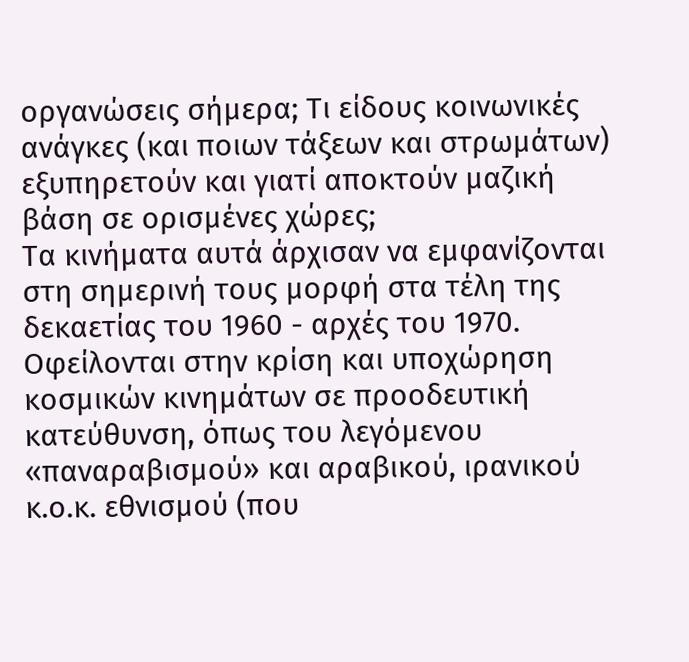οργανώσεις σήμερα; Τι είδους κοινωνικές ανάγκες (και ποιων τάξεων και στρωμάτων) εξυπηρετούν και γιατί αποκτούν μαζική βάση σε ορισμένες χώρες;
Τα κινήματα αυτά άρχισαν να εμφανίζονται στη σημερινή τους μορφή στα τέλη της δεκαετίας του 1960 - αρχές του 1970. Οφείλονται στην κρίση και υποχώρηση κοσμικών κινημάτων σε προοδευτική κατεύθυνση, όπως του λεγόμενου «παναραβισμού» και αραβικού, ιρανικού κ.ο.κ. εθνισμού (που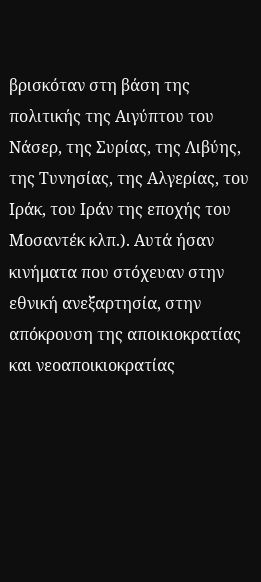βρισκόταν στη βάση της πολιτικής της Αιγύπτου του Νάσερ, της Συρίας, της Λιβύης, της Τυνησίας, της Αλγερίας, του Ιράκ, του Ιράν της εποχής του Μοσαντέκ κλπ.). Αυτά ήσαν κινήματα που στόχευαν στην εθνική ανεξαρτησία, στην απόκρουση της αποικιοκρατίας και νεοαποικιοκρατίας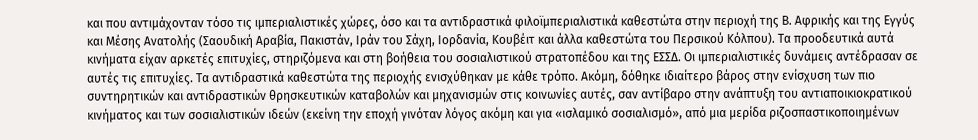και που αντιμάχονταν τόσο τις ιμπεριαλιστικές χώρες, όσο και τα αντιδραστικά φιλοϊμπεριαλιστικά καθεστώτα στην περιοχή της Β. Αφρικής και της Εγγύς και Μέσης Ανατολής (Σαουδική Αραβία, Πακιστάν, Ιράν του Σάχη, Ιορδανία, Κουβέιτ και άλλα καθεστώτα του Περσικού Κόλπου). Τα προοδευτικά αυτά κινήματα είχαν αρκετές επιτυχίες, στηριζόμενα και στη βοήθεια του σοσιαλιστικού στρατοπέδου και της ΕΣΣΔ. Οι ιμπεριαλιστικές δυνάμεις αντέδρασαν σε αυτές τις επιτυχίες. Τα αντιδραστικά καθεστώτα της περιοχής ενισχύθηκαν με κάθε τρόπο. Ακόμη, δόθηκε ιδιαίτερο βάρος στην ενίσχυση των πιο συντηρητικών και αντιδραστικών θρησκευτικών καταβολών και μηχανισμών στις κοινωνίες αυτές, σαν αντίβαρο στην ανάπτυξη του αντιαποικιοκρατικού κινήματος και των σοσιαλιστικών ιδεών (εκείνη την εποχή γινόταν λόγος ακόμη και για «ισλαμικό σοσιαλισμό», από μια μερίδα ριζοσπαστικοποιημένων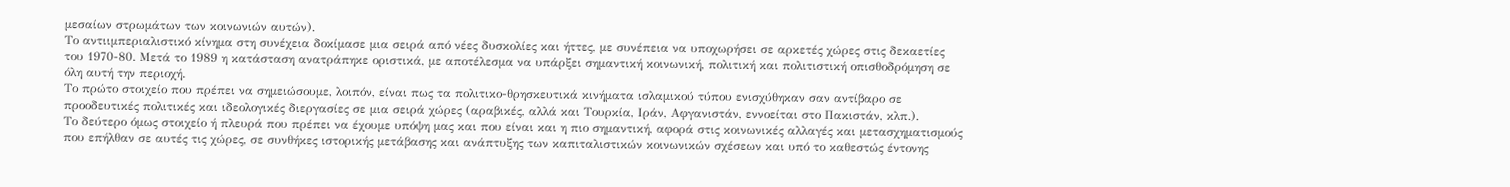μεσαίων στρωμάτων των κοινωνιών αυτών).
Το αντιιμπεριαλιστικό κίνημα στη συνέχεια δοκίμασε μια σειρά από νέες δυσκολίες και ήττες, με συνέπεια να υποχωρήσει σε αρκετές χώρες στις δεκαετίες του 1970-80. Μετά το 1989 η κατάσταση ανατράπηκε οριστικά, με αποτέλεσμα να υπάρξει σημαντική κοινωνική, πολιτική και πολιτιστική οπισθοδρόμηση σε όλη αυτή την περιοχή.
Το πρώτο στοιχείο που πρέπει να σημειώσουμε, λοιπόν, είναι πως τα πολιτικο-θρησκευτικά κινήματα ισλαμικού τύπου ενισχύθηκαν σαν αντίβαρο σε προοδευτικές πολιτικές και ιδεολογικές διεργασίες σε μια σειρά χώρες (αραβικές, αλλά και Τουρκία, Ιράν, Αφγανιστάν, εννοείται στο Πακιστάν, κλπ.).
Το δεύτερο όμως στοιχείο ή πλευρά που πρέπει να έχουμε υπόψη μας και που είναι και η πιο σημαντική, αφορά στις κοινωνικές αλλαγές και μετασχηματισμούς που επήλθαν σε αυτές τις χώρες, σε συνθήκες ιστορικής μετάβασης και ανάπτυξης των καπιταλιστικών κοινωνικών σχέσεων και υπό το καθεστώς έντονης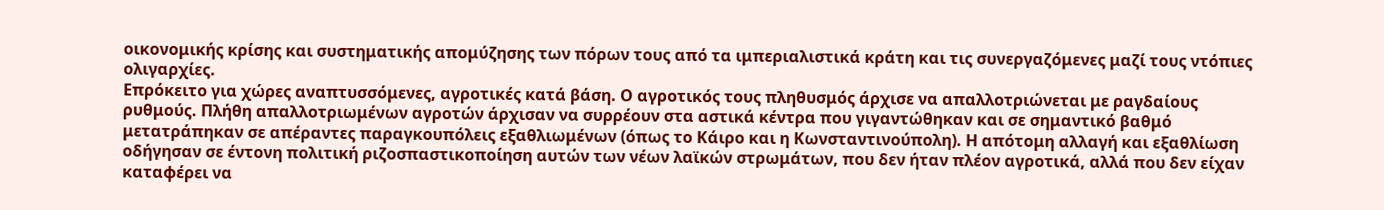οικονομικής κρίσης και συστηματικής απομύζησης των πόρων τους από τα ιμπεριαλιστικά κράτη και τις συνεργαζόμενες μαζί τους ντόπιες ολιγαρχίες.
Επρόκειτο για χώρες αναπτυσσόμενες, αγροτικές κατά βάση. Ο αγροτικός τους πληθυσμός άρχισε να απαλλοτριώνεται με ραγδαίους ρυθμούς. Πλήθη απαλλοτριωμένων αγροτών άρχισαν να συρρέουν στα αστικά κέντρα που γιγαντώθηκαν και σε σημαντικό βαθμό μετατράπηκαν σε απέραντες παραγκουπόλεις εξαθλιωμένων (όπως το Κάιρο και η Κωνσταντινούπολη). Η απότομη αλλαγή και εξαθλίωση οδήγησαν σε έντονη πολιτική ριζοσπαστικοποίηση αυτών των νέων λαϊκών στρωμάτων, που δεν ήταν πλέον αγροτικά, αλλά που δεν είχαν καταφέρει να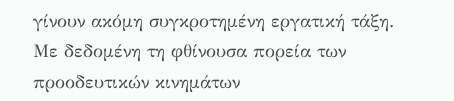γίνουν ακόμη συγκροτημένη εργατική τάξη. Με δεδομένη τη φθίνουσα πορεία των προοδευτικών κινημάτων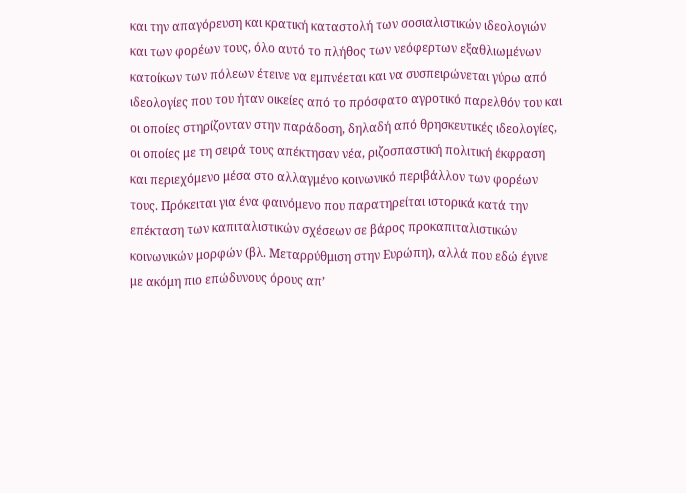και την απαγόρευση και κρατική καταστολή των σοσιαλιστικών ιδεολογιών και των φορέων τους, όλο αυτό το πλήθος των νεόφερτων εξαθλιωμένων κατοίκων των πόλεων έτεινε να εμπνέεται και να συσπειρώνεται γύρω από ιδεολογίες που του ήταν οικείες από το πρόσφατο αγροτικό παρελθόν του και οι οποίες στηρίζονταν στην παράδοση, δηλαδή από θρησκευτικές ιδεολογίες, οι οποίες με τη σειρά τους απέκτησαν νέα, ριζοσπαστική πολιτική έκφραση και περιεχόμενο μέσα στο αλλαγμένο κοινωνικό περιβάλλον των φορέων τους. Πρόκειται για ένα φαινόμενο που παρατηρείται ιστορικά κατά την επέκταση των καπιταλιστικών σχέσεων σε βάρος προκαπιταλιστικών κοινωνικών μορφών (βλ. Μεταρρύθμιση στην Ευρώπη), αλλά που εδώ έγινε με ακόμη πιο επώδυνους όρους απ’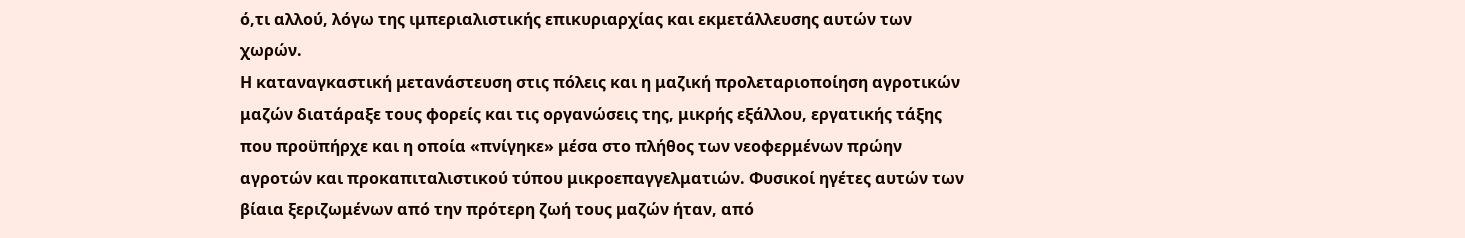ό,τι αλλού, λόγω της ιμπεριαλιστικής επικυριαρχίας και εκμετάλλευσης αυτών των χωρών.
Η καταναγκαστική μετανάστευση στις πόλεις και η μαζική προλεταριοποίηση αγροτικών μαζών διατάραξε τους φορείς και τις οργανώσεις της, μικρής εξάλλου, εργατικής τάξης που προϋπήρχε και η οποία «πνίγηκε» μέσα στο πλήθος των νεοφερμένων πρώην αγροτών και προκαπιταλιστικού τύπου μικροεπαγγελματιών. Φυσικοί ηγέτες αυτών των βίαια ξεριζωμένων από την πρότερη ζωή τους μαζών ήταν, από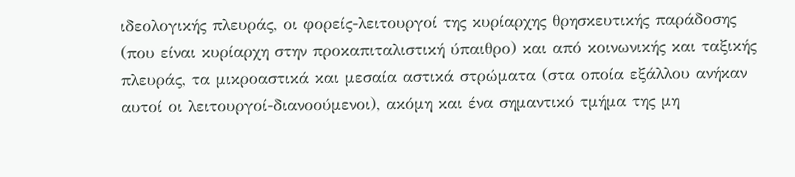ιδεολογικής πλευράς, οι φορείς-λειτουργοί της κυρίαρχης θρησκευτικής παράδοσης (που είναι κυρίαρχη στην προκαπιταλιστική ύπαιθρο) και από κοινωνικής και ταξικής πλευράς, τα μικροαστικά και μεσαία αστικά στρώματα (στα οποία εξάλλου ανήκαν αυτοί οι λειτουργοί-διανοούμενοι), ακόμη και ένα σημαντικό τμήμα της μη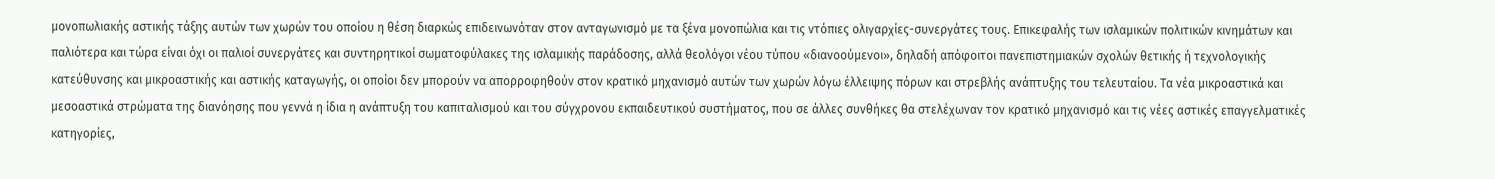μονοπωλιακής αστικής τάξης αυτών των χωρών του οποίου η θέση διαρκώς επιδεινωνόταν στον ανταγωνισμό με τα ξένα μονοπώλια και τις ντόπιες ολιγαρχίες-συνεργάτες τους. Επικεφαλής των ισλαμικών πολιτικών κινημάτων και παλιότερα και τώρα είναι όχι οι παλιοί συνεργάτες και συντηρητικοί σωματοφύλακες της ισλαμικής παράδοσης, αλλά θεολόγοι νέου τύπου «διανοούμενοι», δηλαδή απόφοιτοι πανεπιστημιακών σχολών θετικής ή τεχνολογικής κατεύθυνσης και μικροαστικής και αστικής καταγωγής, οι οποίοι δεν μπορούν να απορροφηθούν στον κρατικό μηχανισμό αυτών των χωρών λόγω έλλειψης πόρων και στρεβλής ανάπτυξης του τελευταίου. Τα νέα μικροαστικά και μεσοαστικά στρώματα της διανόησης που γεννά η ίδια η ανάπτυξη του καπιταλισμού και του σύγχρονου εκπαιδευτικού συστήματος, που σε άλλες συνθήκες θα στελέχωναν τον κρατικό μηχανισμό και τις νέες αστικές επαγγελματικές κατηγορίες,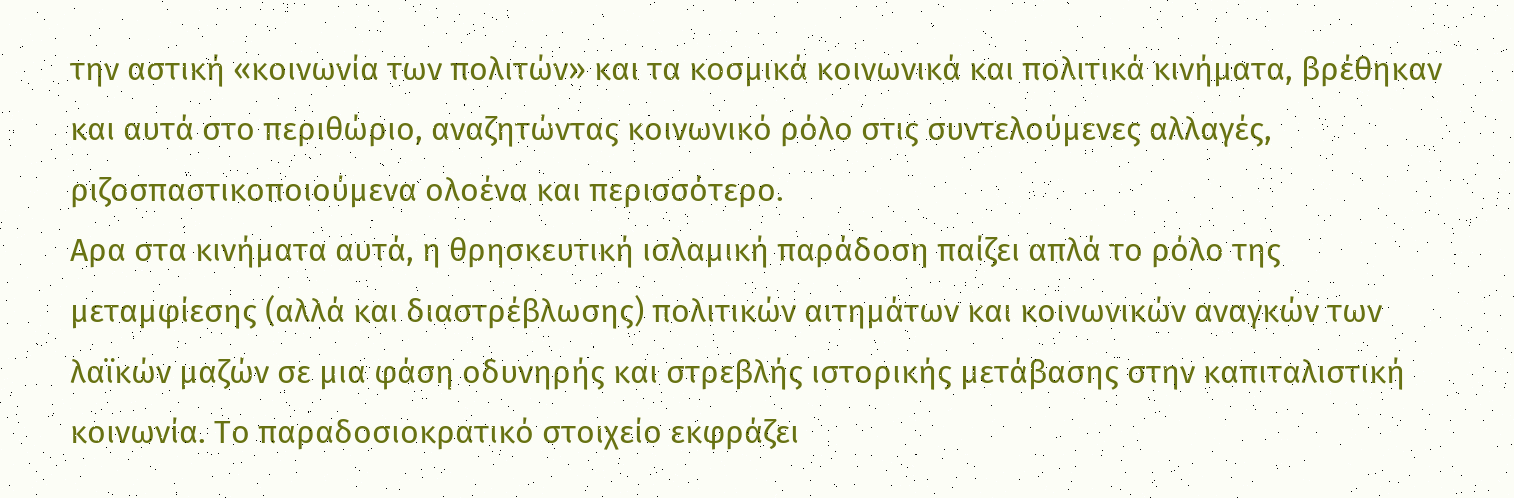την αστική «κοινωνία των πολιτών» και τα κοσμικά κοινωνικά και πολιτικά κινήματα, βρέθηκαν και αυτά στο περιθώριο, αναζητώντας κοινωνικό ρόλο στις συντελούμενες αλλαγές, ριζοσπαστικοποιούμενα ολοένα και περισσότερο.
Αρα στα κινήματα αυτά, η θρησκευτική ισλαμική παράδοση παίζει απλά το ρόλο της μεταμφίεσης (αλλά και διαστρέβλωσης) πολιτικών αιτημάτων και κοινωνικών αναγκών των λαϊκών μαζών σε μια φάση οδυνηρής και στρεβλής ιστορικής μετάβασης στην καπιταλιστική κοινωνία. Το παραδοσιοκρατικό στοιχείο εκφράζει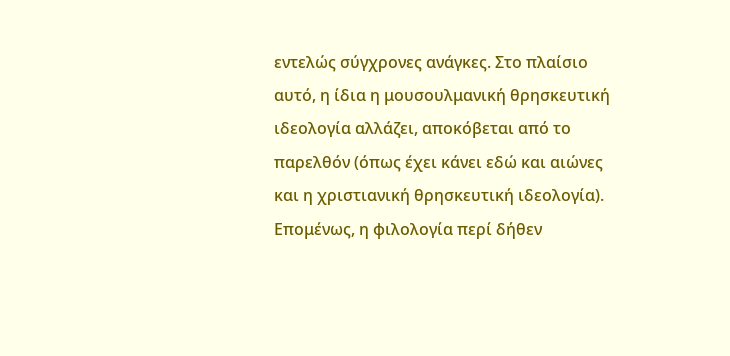εντελώς σύγχρονες ανάγκες. Στο πλαίσιο αυτό, η ίδια η μουσουλμανική θρησκευτική ιδεολογία αλλάζει, αποκόβεται από το παρελθόν (όπως έχει κάνει εδώ και αιώνες και η χριστιανική θρησκευτική ιδεολογία). Επομένως, η φιλολογία περί δήθεν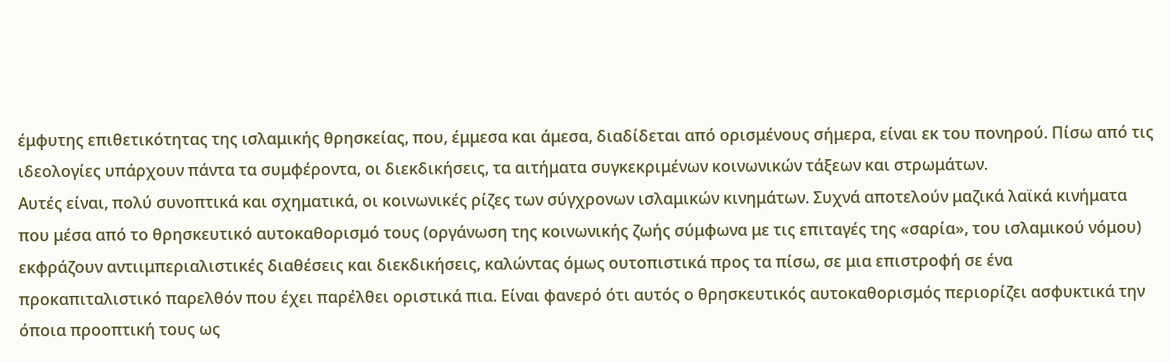έμφυτης επιθετικότητας της ισλαμικής θρησκείας, που, έμμεσα και άμεσα, διαδίδεται από ορισμένους σήμερα, είναι εκ του πονηρού. Πίσω από τις ιδεολογίες υπάρχουν πάντα τα συμφέροντα, οι διεκδικήσεις, τα αιτήματα συγκεκριμένων κοινωνικών τάξεων και στρωμάτων.
Αυτές είναι, πολύ συνοπτικά και σχηματικά, οι κοινωνικές ρίζες των σύγχρονων ισλαμικών κινημάτων. Συχνά αποτελούν μαζικά λαϊκά κινήματα που μέσα από το θρησκευτικό αυτοκαθορισμό τους (οργάνωση της κοινωνικής ζωής σύμφωνα με τις επιταγές της «σαρία», του ισλαμικού νόμου) εκφράζουν αντιιμπεριαλιστικές διαθέσεις και διεκδικήσεις, καλώντας όμως ουτοπιστικά προς τα πίσω, σε μια επιστροφή σε ένα προκαπιταλιστικό παρελθόν που έχει παρέλθει οριστικά πια. Είναι φανερό ότι αυτός ο θρησκευτικός αυτοκαθορισμός περιορίζει ασφυκτικά την όποια προοπτική τους ως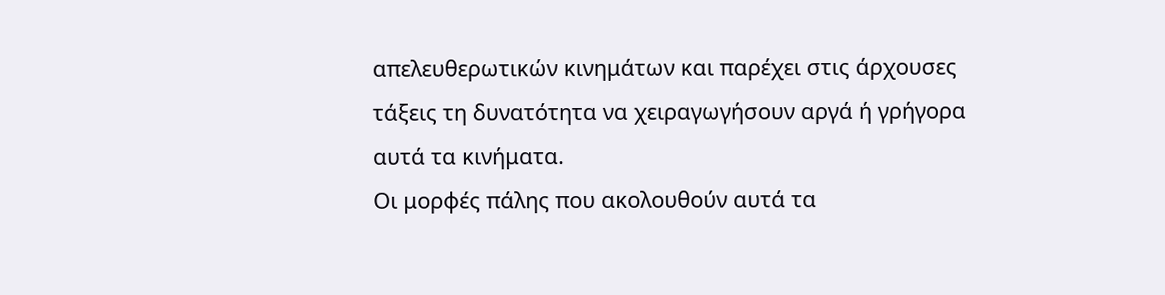απελευθερωτικών κινημάτων και παρέχει στις άρχουσες τάξεις τη δυνατότητα να χειραγωγήσουν αργά ή γρήγορα αυτά τα κινήματα.
Οι μορφές πάλης που ακολουθούν αυτά τα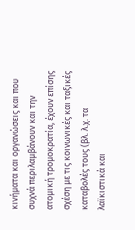κινήματα και οργανώσεις και που συχνά περιλαμβάνουν και την ατομική τρομοκρατία, έχουν επίσης σχέση με τις κοινωνικές και ταξικές καταβολές τους (βλ. λ.χ. τα λαϊκιστικά και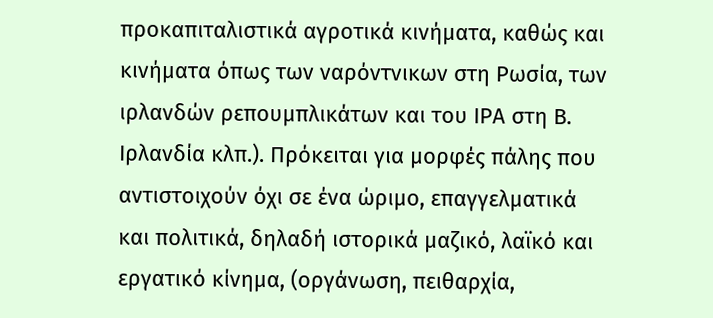προκαπιταλιστικά αγροτικά κινήματα, καθώς και κινήματα όπως των ναρόντνικων στη Ρωσία, των ιρλανδών ρεπουμπλικάτων και του ΙΡΑ στη Β. Ιρλανδία κλπ.). Πρόκειται για μορφές πάλης που αντιστοιχούν όχι σε ένα ώριμο, επαγγελματικά και πολιτικά, δηλαδή ιστορικά μαζικό, λαϊκό και εργατικό κίνημα, (οργάνωση, πειθαρχία,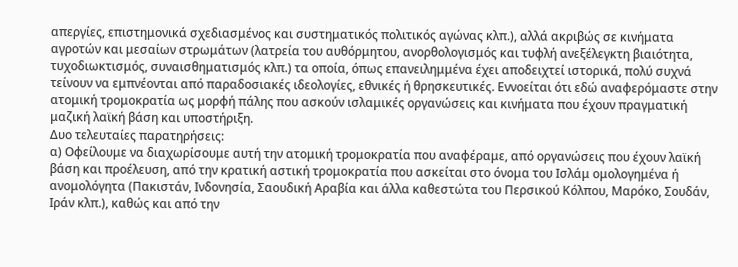απεργίες, επιστημονικά σχεδιασμένος και συστηματικός πολιτικός αγώνας κλπ.), αλλά ακριβώς σε κινήματα αγροτών και μεσαίων στρωμάτων (λατρεία του αυθόρμητου, ανορθολογισμός και τυφλή ανεξέλεγκτη βιαιότητα, τυχοδιωκτισμός, συναισθηματισμός κλπ.) τα οποία, όπως επανειλημμένα έχει αποδειχτεί ιστορικά, πολύ συχνά τείνουν να εμπνέονται από παραδοσιακές ιδεολογίες, εθνικές ή θρησκευτικές. Εννοείται ότι εδώ αναφερόμαστε στην ατομική τρομοκρατία ως μορφή πάλης που ασκούν ισλαμικές οργανώσεις και κινήματα που έχουν πραγματική μαζική λαϊκή βάση και υποστήριξη.
Δυο τελευταίες παρατηρήσεις:
α) Οφείλουμε να διαχωρίσουμε αυτή την ατομική τρομοκρατία που αναφέραμε, από οργανώσεις που έχουν λαϊκή βάση και προέλευση, από την κρατική αστική τρομοκρατία που ασκείται στο όνομα του Ισλάμ ομολογημένα ή ανομολόγητα (Πακιστάν, Ινδονησία, Σαουδική Αραβία και άλλα καθεστώτα του Περσικού Κόλπου, Μαρόκο, Σουδάν, Ιράν κλπ.), καθώς και από την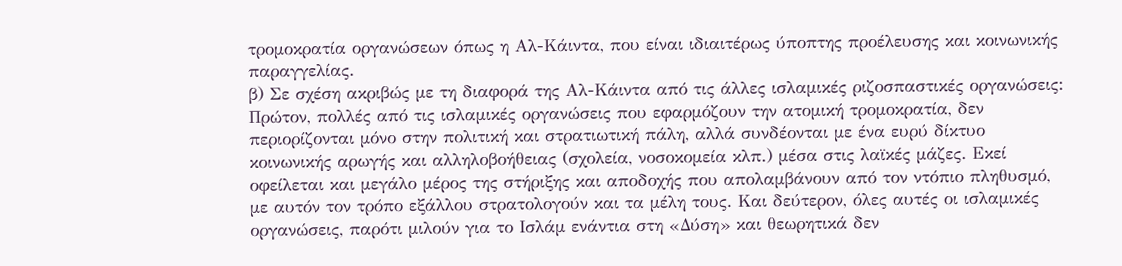τρομοκρατία οργανώσεων όπως η Αλ-Κάιντα, που είναι ιδιαιτέρως ύποπτης προέλευσης και κοινωνικής παραγγελίας.
β) Σε σχέση ακριβώς με τη διαφορά της Αλ-Κάιντα από τις άλλες ισλαμικές ριζοσπαστικές οργανώσεις: Πρώτον, πολλές από τις ισλαμικές οργανώσεις που εφαρμόζουν την ατομική τρομοκρατία, δεν περιορίζονται μόνο στην πολιτική και στρατιωτική πάλη, αλλά συνδέονται με ένα ευρύ δίκτυο κοινωνικής αρωγής και αλληλοβοήθειας (σχολεία, νοσοκομεία κλπ.) μέσα στις λαϊκές μάζες. Εκεί οφείλεται και μεγάλο μέρος της στήριξης και αποδοχής που απολαμβάνουν από τον ντόπιο πληθυσμό, με αυτόν τον τρόπο εξάλλου στρατολογούν και τα μέλη τους. Και δεύτερον, όλες αυτές οι ισλαμικές οργανώσεις, παρότι μιλούν για το Ισλάμ ενάντια στη «Δύση» και θεωρητικά δεν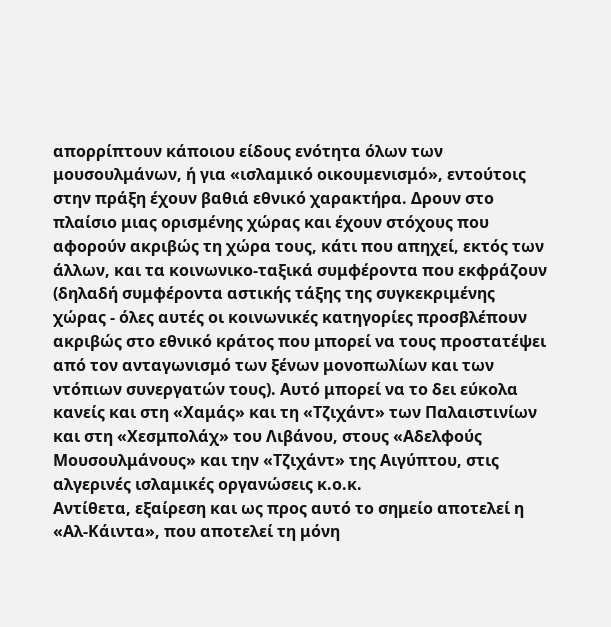απορρίπτουν κάποιου είδους ενότητα όλων των μουσουλμάνων, ή για «ισλαμικό οικουμενισμό», εντούτοις στην πράξη έχουν βαθιά εθνικό χαρακτήρα. Δρουν στο πλαίσιο μιας ορισμένης χώρας και έχουν στόχους που αφορούν ακριβώς τη χώρα τους, κάτι που απηχεί, εκτός των άλλων, και τα κοινωνικο-ταξικά συμφέροντα που εκφράζουν (δηλαδή συμφέροντα αστικής τάξης της συγκεκριμένης χώρας - όλες αυτές οι κοινωνικές κατηγορίες προσβλέπουν ακριβώς στο εθνικό κράτος που μπορεί να τους προστατέψει από τον ανταγωνισμό των ξένων μονοπωλίων και των ντόπιων συνεργατών τους). Αυτό μπορεί να το δει εύκολα κανείς και στη «Χαμάς» και τη «Τζιχάντ» των Παλαιστινίων και στη «Χεσμπολάχ» του Λιβάνου, στους «Αδελφούς Μουσουλμάνους» και την «Τζιχάντ» της Αιγύπτου, στις αλγερινές ισλαμικές οργανώσεις κ.ο.κ.
Αντίθετα, εξαίρεση και ως προς αυτό το σημείο αποτελεί η «Αλ-Κάιντα», που αποτελεί τη μόνη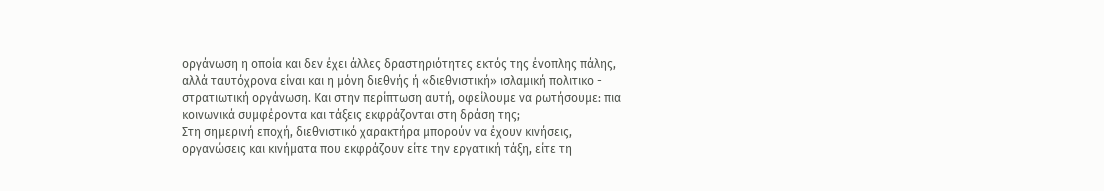οργάνωση η οποία και δεν έχει άλλες δραστηριότητες εκτός της ένοπλης πάλης, αλλά ταυτόχρονα είναι και η μόνη διεθνής ή «διεθνιστική» ισλαμική πολιτικο - στρατιωτική οργάνωση. Και στην περίπτωση αυτή, οφείλουμε να ρωτήσουμε: πια κοινωνικά συμφέροντα και τάξεις εκφράζονται στη δράση της;
Στη σημερινή εποχή, διεθνιστικό χαρακτήρα μπορούν να έχουν κινήσεις, οργανώσεις και κινήματα που εκφράζουν είτε την εργατική τάξη, είτε τη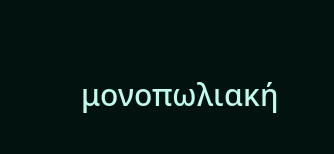μονοπωλιακή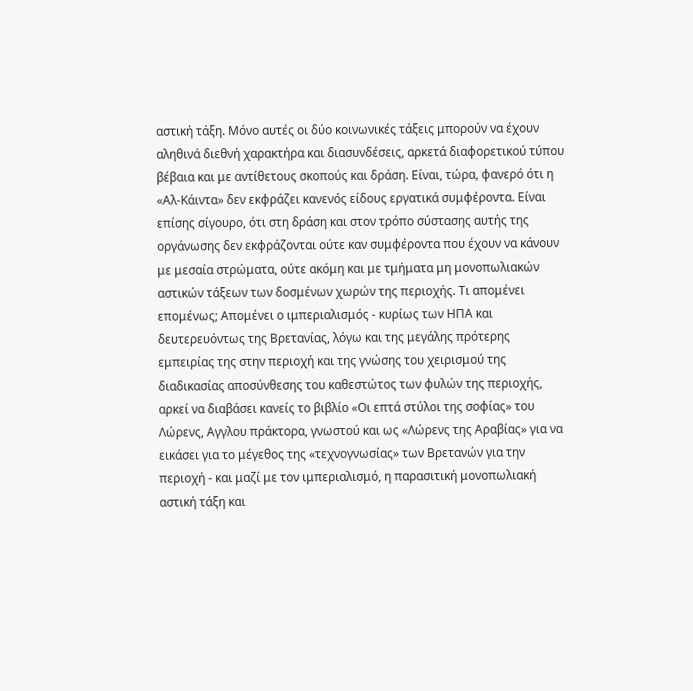αστική τάξη. Μόνο αυτές οι δύο κοινωνικές τάξεις μπορούν να έχουν αληθινά διεθνή χαρακτήρα και διασυνδέσεις, αρκετά διαφορετικού τύπου βέβαια και με αντίθετους σκοπούς και δράση. Είναι, τώρα, φανερό ότι η «Αλ-Κάιντα» δεν εκφράζει κανενός είδους εργατικά συμφέροντα. Είναι επίσης σίγουρο, ότι στη δράση και στον τρόπο σύστασης αυτής της οργάνωσης δεν εκφράζονται ούτε καν συμφέροντα που έχουν να κάνουν με μεσαία στρώματα, ούτε ακόμη και με τμήματα μη μονοπωλιακών αστικών τάξεων των δοσμένων χωρών της περιοχής. Τι απομένει επομένως; Απομένει ο ιμπεριαλισμός - κυρίως των ΗΠΑ και δευτερευόντως της Βρετανίας, λόγω και της μεγάλης πρότερης εμπειρίας της στην περιοχή και της γνώσης του χειρισμού της διαδικασίας αποσύνθεσης του καθεστώτος των φυλών της περιοχής, αρκεί να διαβάσει κανείς το βιβλίο «Οι επτά στύλοι της σοφίας» του Λώρενς, Αγγλου πράκτορα, γνωστού και ως «Λώρενς της Αραβίας» για να εικάσει για το μέγεθος της «τεχνογνωσίας» των Βρετανών για την περιοχή - και μαζί με τον ιμπεριαλισμό, η παρασιτική μονοπωλιακή αστική τάξη και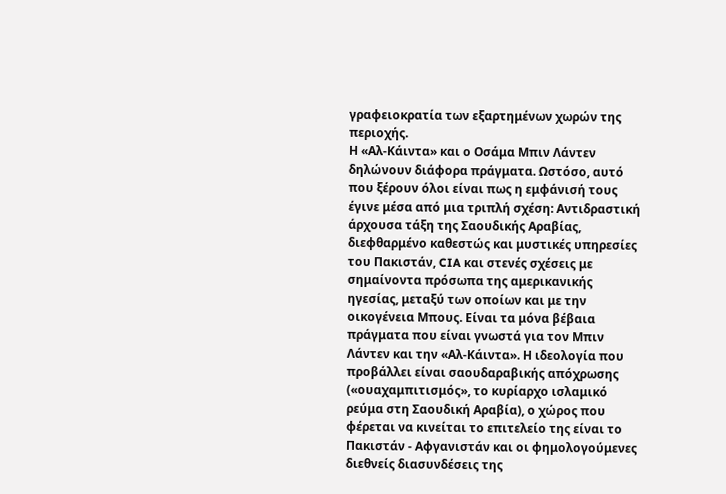γραφειοκρατία των εξαρτημένων χωρών της περιοχής.
Η «Αλ-Κάιντα» και ο Οσάμα Μπιν Λάντεν δηλώνουν διάφορα πράγματα. Ωστόσο, αυτό που ξέρουν όλοι είναι πως η εμφάνισή τους έγινε μέσα από μια τριπλή σχέση: Αντιδραστική άρχουσα τάξη της Σαουδικής Αραβίας, διεφθαρμένο καθεστώς και μυστικές υπηρεσίες του Πακιστάν, CIA και στενές σχέσεις με σημαίνοντα πρόσωπα της αμερικανικής ηγεσίας, μεταξύ των οποίων και με την οικογένεια Μπους. Είναι τα μόνα βέβαια πράγματα που είναι γνωστά για τον Μπιν Λάντεν και την «Αλ-Κάιντα». Η ιδεολογία που προβάλλει είναι σαουδαραβικής απόχρωσης («ουαχαμπιτισμός», το κυρίαρχο ισλαμικό ρεύμα στη Σαουδική Αραβία), ο χώρος που φέρεται να κινείται το επιτελείο της είναι το Πακιστάν - Αφγανιστάν και οι φημολογούμενες διεθνείς διασυνδέσεις της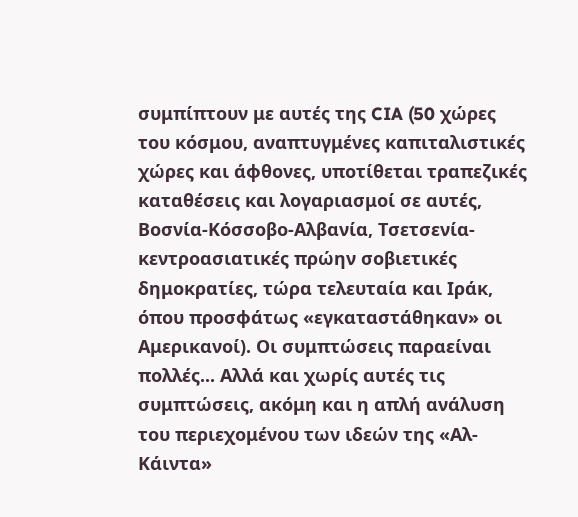συμπίπτουν με αυτές της CIA (50 χώρες του κόσμου, αναπτυγμένες καπιταλιστικές χώρες και άφθονες, υποτίθεται τραπεζικές καταθέσεις και λογαριασμοί σε αυτές, Βοσνία-Κόσσοβο-Αλβανία, Τσετσενία-κεντροασιατικές πρώην σοβιετικές δημοκρατίες, τώρα τελευταία και Ιράκ, όπου προσφάτως «εγκαταστάθηκαν» οι Αμερικανοί). Οι συμπτώσεις παραείναι πολλές... Αλλά και χωρίς αυτές τις συμπτώσεις, ακόμη και η απλή ανάλυση του περιεχομένου των ιδεών της «Αλ-Κάιντα»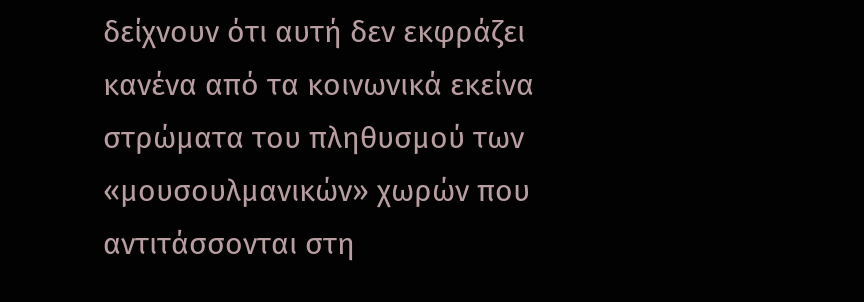δείχνουν ότι αυτή δεν εκφράζει κανένα από τα κοινωνικά εκείνα στρώματα του πληθυσμού των «μουσουλμανικών» χωρών που αντιτάσσονται στη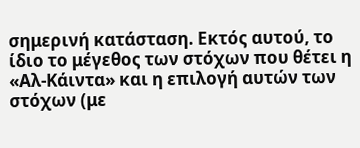σημερινή κατάσταση. Εκτός αυτού, το ίδιο το μέγεθος των στόχων που θέτει η «Αλ-Κάιντα» και η επιλογή αυτών των στόχων (με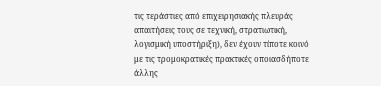τις τεράστιες από επιχειρησιακής πλευράς απαιτήσεις τους σε τεχνική, στρατιωτική, λογισμική υποστήριξη), δεν έχουν τίποτε κοινό με τις τρομοκρατικές πρακτικές οποιασδήποτε άλλης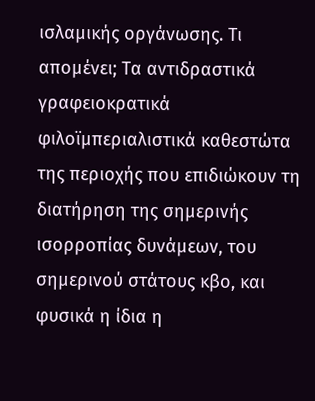ισλαμικής οργάνωσης. Τι απομένει; Τα αντιδραστικά γραφειοκρατικά φιλοϊμπεριαλιστικά καθεστώτα της περιοχής που επιδιώκουν τη διατήρηση της σημερινής ισορροπίας δυνάμεων, του σημερινού στάτους κβο, και φυσικά η ίδια η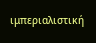ιμπεριαλιστική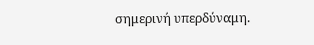σημερινή υπερδύναμη.